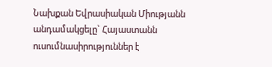Նախքան Եվրասիական Միությանն անդամակցելը` Հայաստանն ուսումնասիրություններ է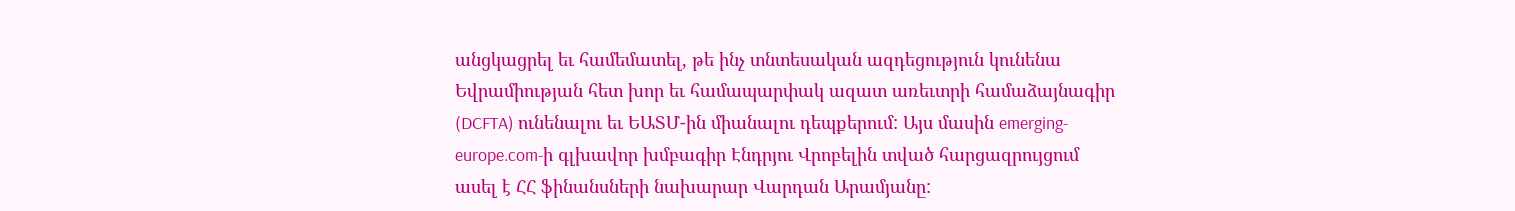անցկացրել եւ համեմատել, թե ինչ տնտեսական ազդեցություն կունենա Եվրամիության հետ խոր եւ համապարփակ ազատ առեւտրի համաձայնագիր (DCFTA) ունենալու եւ ԵԱՏՄ-ին միանալու դեպքերում: Այս մասին emerging-europe.com-ի գլխավոր խմբագիր Էնդրյու Վրոբելին տված հարցազրույցում ասել է ՀՀ ֆինանսների նախարար Վարդան Արամյանը: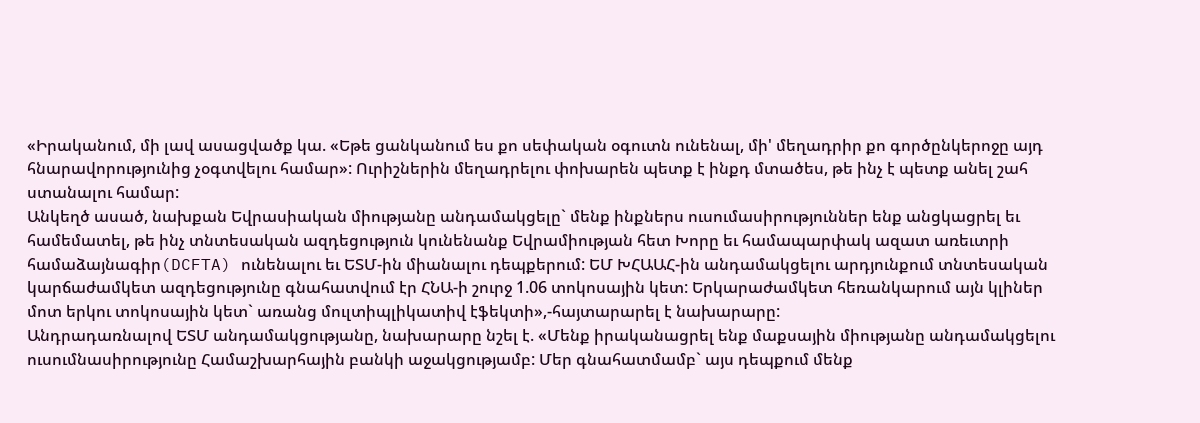«Իրականում, մի լավ ասացվածք կա. «Եթե ցանկանում ես քո սեփական օգուտն ունենալ, մի' մեղադրիր քո գործընկերոջը այդ հնարավորությունից չօգտվելու համար»: Ուրիշներին մեղադրելու փոխարեն պետք է ինքդ մտածես, թե ինչ է պետք անել շահ ստանալու համար:
Անկեղծ ասած, նախքան Եվրասիական միությանը անդամակցելը` մենք ինքներս ուսումասիրություններ ենք անցկացրել եւ համեմատել, թե ինչ տնտեսական ազդեցություն կունենանք Եվրամիության հետ Խորը եւ համապարփակ ազատ առեւտրի համաձայնագիր(DCFTA) ունենալու եւ ԵՏՄ-ին միանալու դեպքերում: ԵՄ ԽՀԱԱՀ-ին անդամակցելու արդյունքում տնտեսական կարճաժամկետ ազդեցությունը գնահատվում էր ՀՆԱ-ի շուրջ 1.06 տոկոսային կետ: Երկարաժամկետ հեռանկարում այն կլիներ մոտ երկու տոկոսային կետ` առանց մուլտիպլիկատիվ էֆեկտի»,-հայտարարել է նախարարը:
Անդրադառնալով ԵՏՄ անդամակցությանը, նախարարը նշել է. «Մենք իրականացրել ենք մաքսային միությանը անդամակցելու ուսումնասիրությունը Համաշխարհային բանկի աջակցությամբ: Մեր գնահատմամբ` այս դեպքում մենք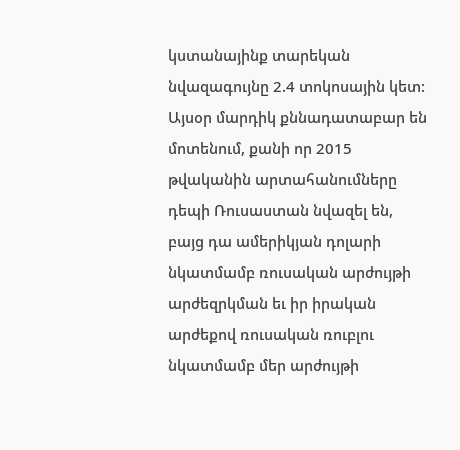կստանայինք տարեկան նվազագույնը 2.4 տոկոսային կետ: Այսօր մարդիկ քննադատաբար են մոտենում, քանի որ 2015 թվականին արտահանումները դեպի Ռուսաստան նվազել են, բայց դա ամերիկյան դոլարի նկատմամբ ռուսական արժույթի արժեզրկման եւ իր իրական արժեքով ռուսական ռուբլու նկատմամբ մեր արժույթի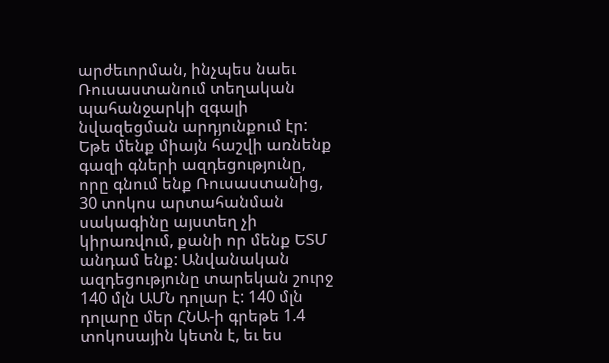արժեւորման, ինչպես նաեւ Ռուսաստանում տեղական պահանջարկի զգալի նվազեցման արդյունքում էր:
Եթե մենք միայն հաշվի առնենք գազի գների ազդեցությունը, որը գնում ենք Ռուսաստանից, 30 տոկոս արտահանման սակագինը այստեղ չի կիրառվում, քանի որ մենք ԵՏՄ անդամ ենք: Անվանական ազդեցությունը տարեկան շուրջ 140 մլն ԱՄՆ դոլար է: 140 մլն դոլարը մեր ՀՆԱ-ի գրեթե 1.4 տոկոսային կետն է, եւ ես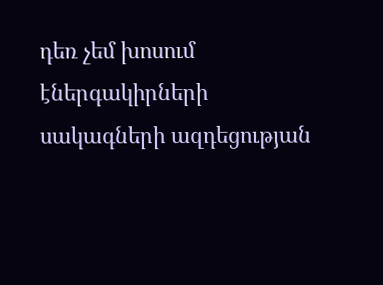դեռ չեմ խոսում էներգակիրների սակագների ազդեցության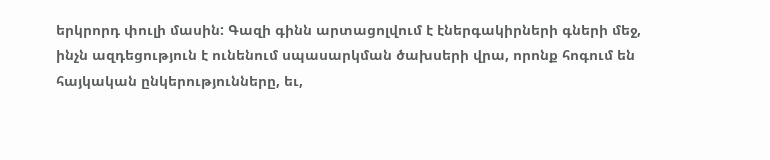երկրորդ փուլի մասին: Գազի գինն արտացոլվում է էներգակիրների գների մեջ, ինչն ազդեցություն է ունենում սպասարկման ծախսերի վրա, որոնք հոգում են հայկական ընկերությունները, եւ,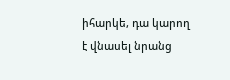իհարկե, դա կարող է վնասել նրանց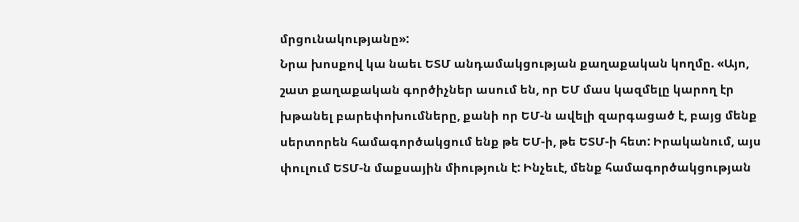մրցունակությանը»:
Նրա խոսքով կա նաեւ ԵՏՄ անդամակցության քաղաքական կողմը. «Այո, շատ քաղաքական գործիչներ ասում են, որ ԵՄ մաս կազմելը կարող էր խթանել բարեփոխումները, քանի որ ԵՄ-ն ավելի զարգացած է, բայց մենք սերտորեն համագործակցում ենք թե ԵՄ-ի, թե ԵՏՄ-ի հետ: Իրականում, այս փուլում ԵՏՄ-ն մաքսային միություն է: Ինչեւէ, մենք համագործակցության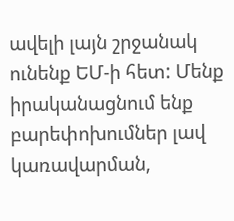ավելի լայն շրջանակ ունենք ԵՄ-ի հետ: Մենք իրականացնում ենք բարեփոխումներ լավ կառավարման,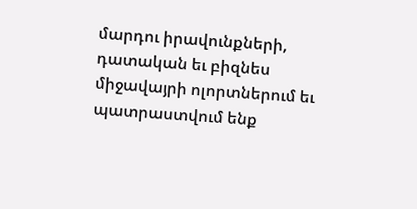մարդու իրավունքների, դատական եւ բիզնես միջավայրի ոլորտներում եւ պատրաստվում ենք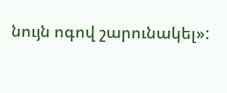նույն ոգով շարունակել»: